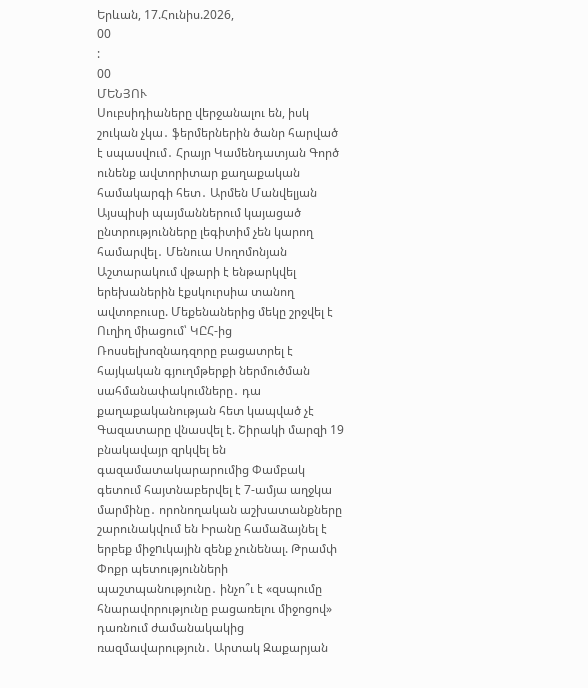Երևան, 17.Հունիս.2026,
00
:
00
ՄԵՆՅՈՒ
Սուբսիդիաները վերջանալու են, իսկ շուկան չկա․ ֆերմերներին ծանր հարված է սպասվում․ Հրայր Կամենդատյան Գործ ունենք ավտորիտար քաղաքական համակարգի հետ․ Արմեն Մանվելյան Այսպիսի պայմաններում կայացած ընտրությունները լեգիտիմ չեն կարող համարվել․ Մենուա Սողոմոնյան Աշտարակում վթարի է ենթարկվել երեխաներին էքսկուրսիա տանող ավտոբուսը. Մեքենաներից մեկը շրջվել է Ուղիղ միացում՝ ԿԸՀ-ից Ռոսսելխոզնադզորը բացատրել է հայկական գյուղմթերքի ներմուծման սահմանափակումները․ դա քաղաքականության հետ կապված չէ Գազատարը վնասվել է. Շիրակի մարզի 19 բնակավայր զրկվել են գազամատակարարումից Փամբակ գետում հայտնաբերվել է 7-ամյա աղջկա մարմինը․ որոնողական աշխատանքները շարունակվում են Իրանը համաձայնել է երբեք միջnւկային զենք չունենալ. Թրամփ Փոքր պետությունների պաշտպանությունը․ ինչո՞ւ է «զսպումը հնարավորությունը բացառելու միջոցով» դառնում ժամանակակից ռազմավարություն․ Արտակ Զաքարյան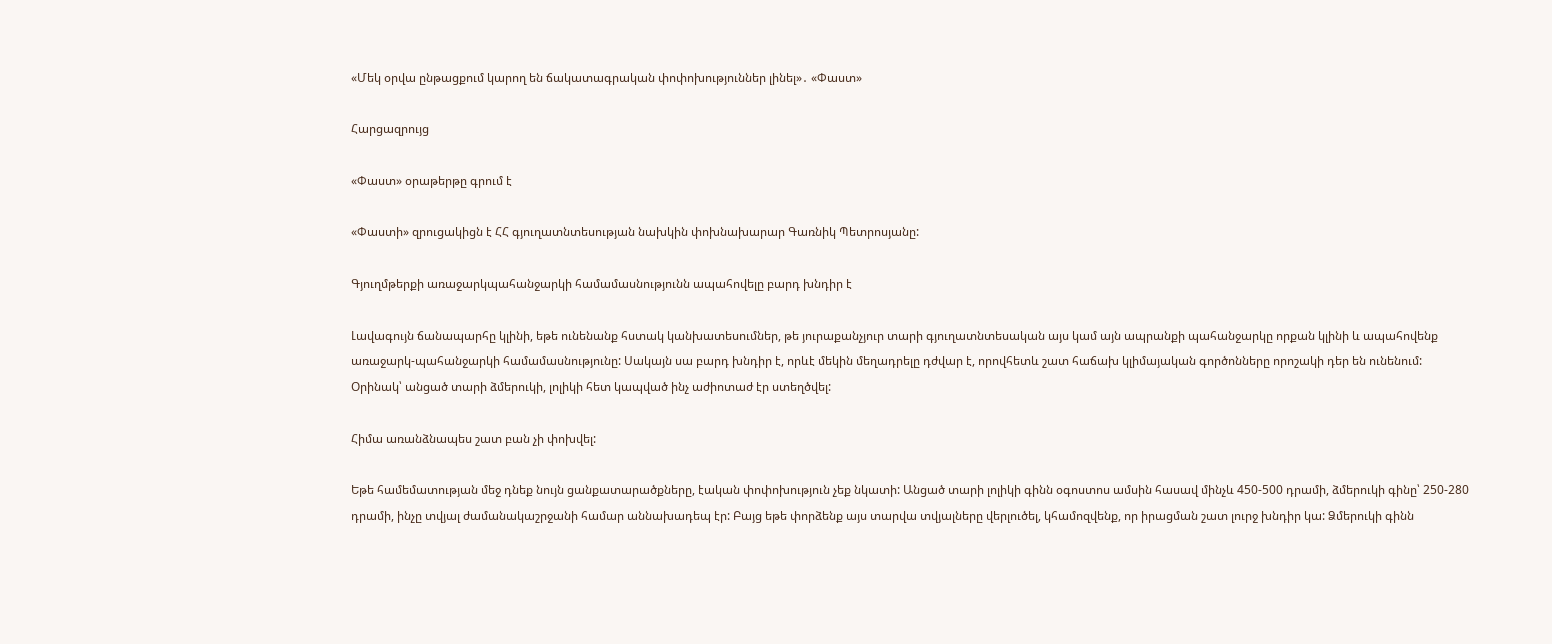«Մեկ օրվա ընթացքում կարող են ճակատագրական փոփոխություններ լինել»․ «Փաստ»

Հարցազրույց

«Փաստ» օրաթերթը գրում է

«Փաստի» զրուցակիցն է ՀՀ գյուղատնտեսության նախկին փոխնախարար Գառնիկ Պետրոսյանը:

Գյուղմթերքի առաջարկպահանջարկի համամասնությունն ապահովելը բարդ խնդիր է

Լավագույն ճանապարհը կլինի, եթե ունենանք հստակ կանխատեսումներ, թե յուրաքանչյուր տարի գյուղատնտեսական այս կամ այն ապրանքի պահանջարկը որքան կլինի և ապահովենք առաջարկ-պահանջարկի համամասնությունը: Սակայն սա բարդ խնդիր է, որևէ մեկին մեղադրելը դժվար է, որովհետև շատ հաճախ կլիմայական գործոնները որոշակի դեր են ունենում: Օրինակ՝ անցած տարի ձմերուկի, լոլիկի հետ կապված ինչ աժիոտաժ էր ստեղծվել:

Հիմա առանձնապես շատ բան չի փոխվել:

Եթե համեմատության մեջ դնեք նույն ցանքատարածքները, էական փոփոխություն չեք նկատի: Անցած տարի լոլիկի գինն օգոստոս ամսին հասավ մինչև 450-500 դրամի, ձմերուկի գինը՝ 250-280 դրամի, ինչը տվյալ ժամանակաշրջանի համար աննախադեպ էր: Բայց եթե փորձենք այս տարվա տվյալները վերլուծել, կհամոզվենք, որ իրացման շատ լուրջ խնդիր կա: Ձմերուկի գինն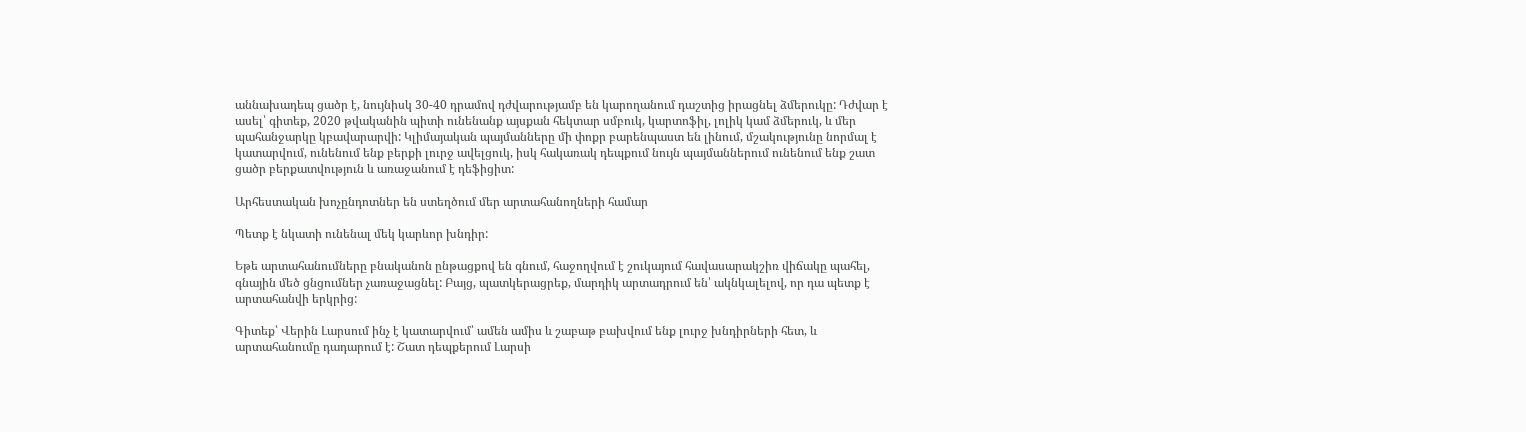աննախադեպ ցածր է, նույնիսկ 30-40 դրամով դժվարությամբ են կարողանում դաշտից իրացնել ձմերուկը: Դժվար է ասել՝ գիտեք, 2020 թվականին պիտի ունենանք այսքան հեկտար սմբուկ, կարտոֆիլ, լոլիկ կամ ձմերուկ, և մեր պահանջարկը կբավարարվի: Կլիմայական պայմանները մի փոքր բարենպաստ են լինում, մշակությունը նորմալ է կատարվում, ունենում ենք բերքի լուրջ ավելցուկ, իսկ հակառակ դեպքում նույն պայմաններում ունենում ենք շատ ցածր բերքատվություն և առաջանում է դեֆիցիտ:

Արհեստական խոչընդոտներ են ստեղծում մեր արտահանողների համար

Պետք է նկատի ունենալ մեկ կարևոր խնդիր:

Եթե արտահանումները բնականոն ընթացքով են գնում, հաջողվում է շուկայում հավասարակշիռ վիճակը պահել, գնային մեծ ցնցումներ չառաջացնել: Բայց, պատկերացրեք, մարդիկ արտադրում են՝ ակնկալելով, որ դա պետք է արտահանվի երկրից:

Գիտեք՝ Վերին Լարսում ինչ է կատարվում՝ ամեն ամիս և շաբաթ բախվում ենք լուրջ խնդիրների հետ, և արտահանումը դադարում է: Շատ դեպքերում Լարսի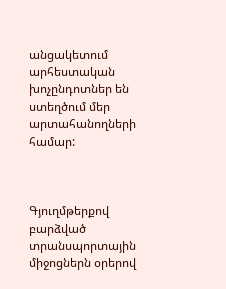անցակետում արհեստական խոչընդոտներ են ստեղծում մեր արտահանողների համար:



Գյուղմթերքով բարձված տրանսպորտային միջոցներն օրերով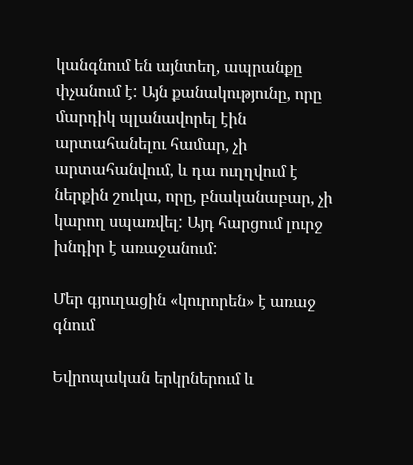կանգնում են այնտեղ, ապրանքը փչանում է: Այն քանակությունը, որը մարդիկ պլանավորել էին արտահանելու համար, չի արտահանվում, և դա ուղղվում է ներքին շուկա, որը, բնականաբար, չի կարող սպառվել: Այդ հարցում լուրջ խնդիր է առաջանում:

Մեր գյուղացին «կուրորեն» է առաջ գնում

Եվրոպական երկրներում և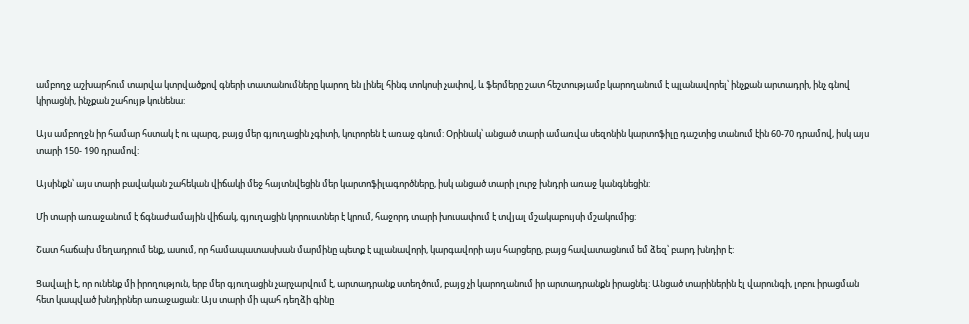ամբողջ աշխարհում տարվա կտրվածքով գների տատանումները կարող են լինել հինգ տոկոսի չափով, և ֆերմերը շատ հեշտությամբ կարողանում է պլանավորել՝ ինչքան արտադրի, ինչ գնով կիրացնի, ինչքան շահույթ կունենա:

Այս ամբողջն իր համար հստակ է ու պարզ, բայց մեր գյուղացին չգիտի, կուրորեն է առաջ գնում: Օրինակ՝ անցած տարի ամառվա սեզոնին կարտոֆիլը դաշտից տանում էին 60-70 դրամով, իսկ այս տարի 150- 190 դրամով:

Այսինքն՝ այս տարի բավական շահեկան վիճակի մեջ հայտնվեցին մեր կարտոֆիլագործները, իսկ անցած տարի լուրջ խնդրի առաջ կանգնեցին:

Մի տարի առաջանում է ճգնաժամային վիճակ, գյուղացին կորուստներ է կրում, հաջորդ տարի խուսափում է տվյալ մշակաբույսի մշակումից:

Շատ հաճախ մեղադրում ենք, ասում, որ համապատասխան մարմինը պետք է պլանավորի, կարգավորի այս հարցերը, բայց հավատացնում եմ ձեզ՝ բարդ խնդիր է:

Ցավալի է, որ ունենք մի իրողություն, երբ մեր գյուղացին չարչարվում է, արտադրանք ստեղծում, բայց չի կարողանում իր արտադրանքն իրացնել: Անցած տարիներին էլ վարունգի, լոբու իրացման հետ կապված խնդիրներ առաջացան: Այս տարի մի պահ դեղձի գինը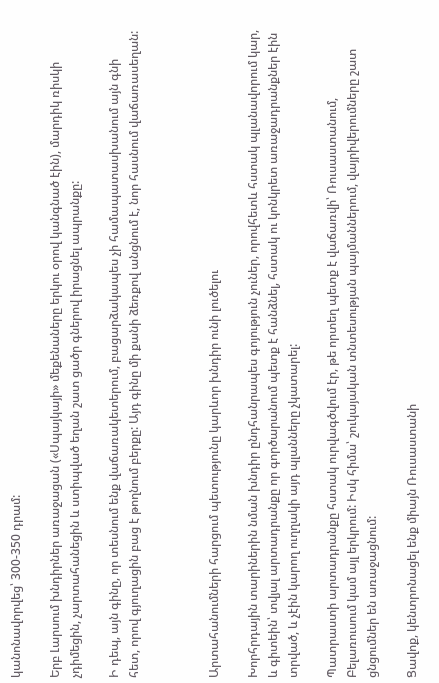կանոնավորվեց՝ 300-350 դրամ:

Երբ Լարսում խնդիրներ առաջացան («Սպայկայի» մեքենաները երկու օրով կանգնած էին), մարդիկ ռիսկի չդիմեցին, չարտահանեցին և ստիպված եղան շատ ցածր գներով իրացնել ապրանքը:

Ի դեպ, այն գինը, որ տեսնում ենք վաճառակետերում, բացարձակապես չի համապատասխանում այն գնի հետ, որով գյուղացին բաց է թողնում բերքը: Այդ գինը մի քանի ձեռքով անցնում է, նոր հասնում վաճառասեղան:



Արտահանումների հարցում պետությունը կարևոր խնդիր ունի լուծելու

Խորհրդային տարիներին նման խնդիր ընդհանրապես գոյություն չուներ, որովհետև հստակ պլանավորում կար, և գիտեին՝ տվյալ արտադրանքը որ գործարանում պետք է հանձնել, հստակ ու կոնկրետ առաջադրանքներ էին տրված, և չէին կարող ուղղակի այդ պլանները չկատարել:

Պատրաստի արտադրանքը հստակ ուրվագծվում էր, թե որտեղ պետք է վաճառվի՝ Ռուսաստանում, Բելառուսում կամ այլ երկրում: Իսկ հիմա՝ շուկայական տնտեսության պայմաններում, վայրիվերումները շատ ցնցումներ են առաջացնում:

Ցավոք, կենտրոնացել ենք միայն Ռուսաստանի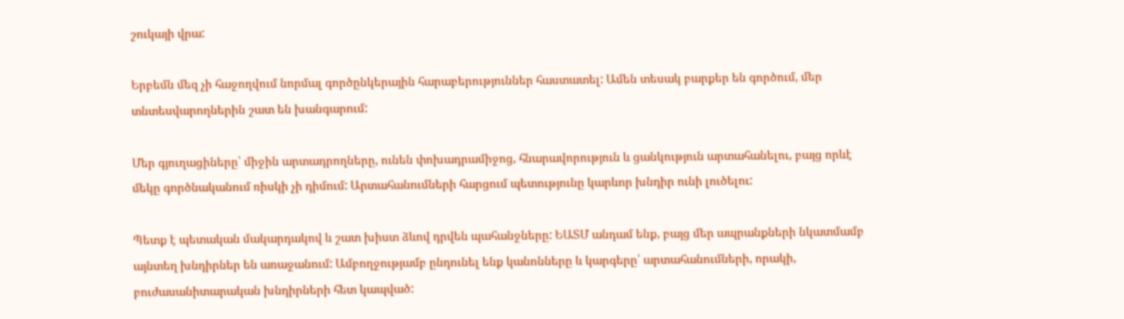շուկայի վրա:

Երբեմն մեզ չի հաջողվում նորմալ գործընկերային հարաբերություններ հաստատել: Ամեն տեսակ բարքեր են գործում, մեր տնտեսվարողներին շատ են խանգարում:

Մեր գյուղացիները՝ միջին արտադրողները, ունեն փոխադրամիջոց, հնարավորություն և ցանկություն արտահանելու, բայց որևէ մեկը գործնականում ռիսկի չի դիմում: Արտահանումների հարցում պետությունը կարևոր խնդիր ունի լուծելու:

Պետք է պետական մակարդակով և շատ խիստ ձևով դրվեն պահանջները: ԵԱՏՄ անդամ ենք, բայց մեր ապրանքների նկատմամբ այնտեղ խնդիրներ են առաջանում: Ամբողջությամբ ընդունել ենք կանոնները և կարգերը՝ արտահանումների, որակի, բուժասանիտարական խնդիրների հետ կապված: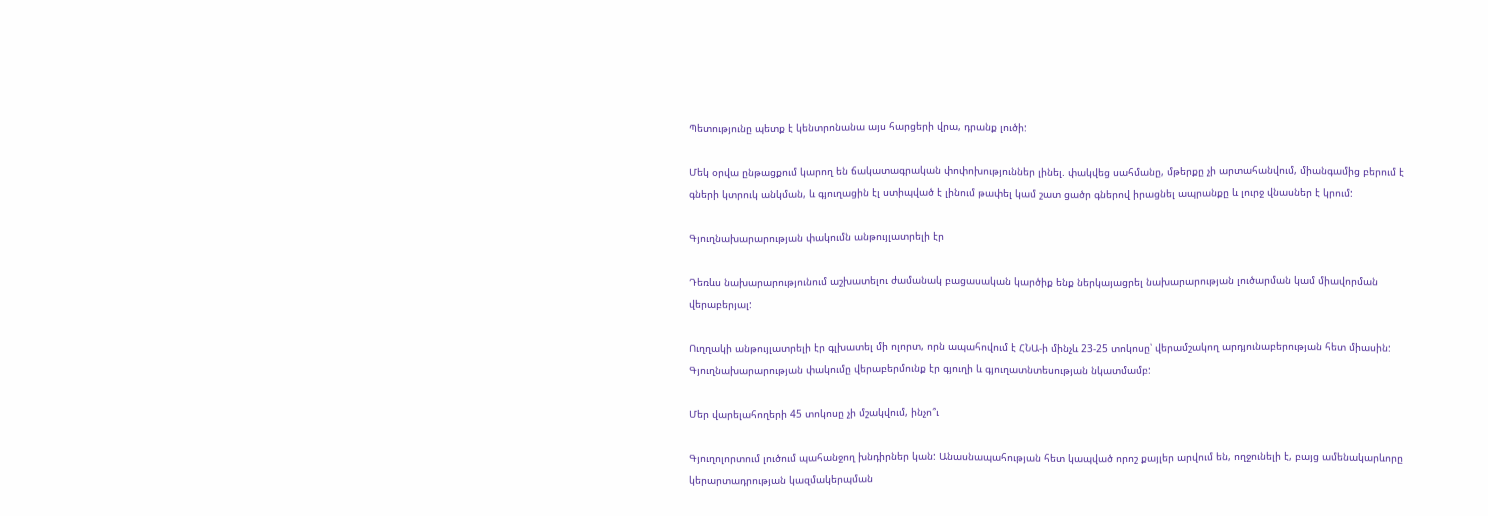Պետությունը պետք է կենտրոնանա այս հարցերի վրա, դրանք լուծի:

Մեկ օրվա ընթացքում կարող են ճակատագրական փոփոխություններ լինել. փակվեց սահմանը, մթերքը չի արտահանվում, միանգամից բերում է գների կտրուկ անկման, և գյուղացին էլ ստիպված է լինում թափել կամ շատ ցածր գներով իրացնել ապրանքը և լուրջ վնասներ է կրում:

Գյուղնախարարության փակումն անթույլատրելի էր

Դեռևս նախարարությունում աշխատելու ժամանակ բացասական կարծիք ենք ներկայացրել նախարարության լուծարման կամ միավորման վերաբերյալ:

Ուղղակի անթույլատրելի էր գլխատել մի ոլորտ, որն ապահովում է ՀՆԱ-ի մինչև 23-25 տոկոսը՝ վերամշակող արդյունաբերության հետ միասին: Գյուղնախարարության փակումը վերաբերմունք էր գյուղի և գյուղատնտեսության նկատմամբ:

Մեր վարելահողերի 45 տոկոսը չի մշակվում, ինչո՞ւ

Գյուղոլորտում լուծում պահանջող խնդիրներ կան: Անասնապահության հետ կապված որոշ քայլեր արվում են, ողջունելի է, բայց ամենակարևորը կերարտադրության կազմակերպման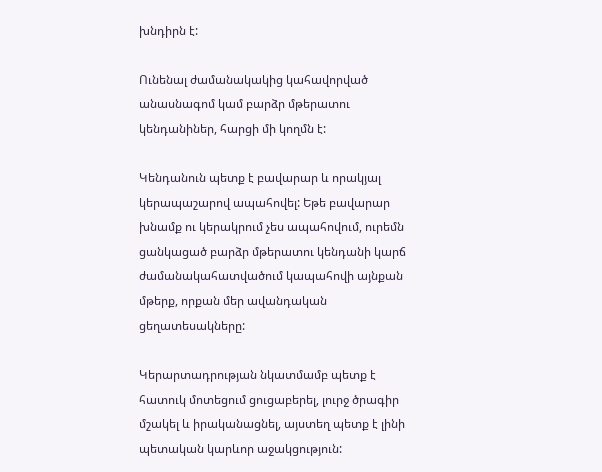խնդիրն է:

Ունենալ ժամանակակից կահավորված անասնագոմ կամ բարձր մթերատու կենդանիներ, հարցի մի կողմն է:

Կենդանուն պետք է բավարար և որակյալ կերապաշարով ապահովել: Եթե բավարար խնամք ու կերակրում չես ապահովում, ուրեմն ցանկացած բարձր մթերատու կենդանի կարճ ժամանակահատվածում կապահովի այնքան մթերք, որքան մեր ավանդական ցեղատեսակները:

Կերարտադրության նկատմամբ պետք է հատուկ մոտեցում ցուցաբերել, լուրջ ծրագիր մշակել և իրականացնել, այստեղ պետք է լինի պետական կարևոր աջակցություն: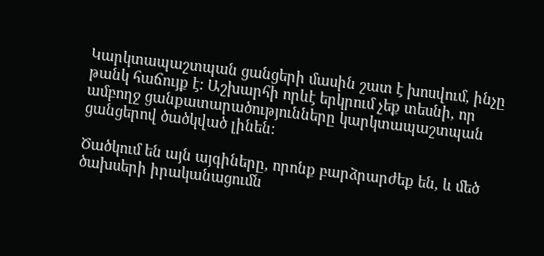Կարկտապաշտպան ցանցերի մասին շատ է խոսվում, ինչը թանկ հաճույք է: Աշխարհի որևէ երկրում չեք տեսնի, որ ամբողջ ցանքատարածությունները կարկտապաշտպան ցանցերով ծածկված լինեն:

Ծածկում են այն այգիները, որոնք բարձրարժեք են, և մեծ ծախսերի իրականացումն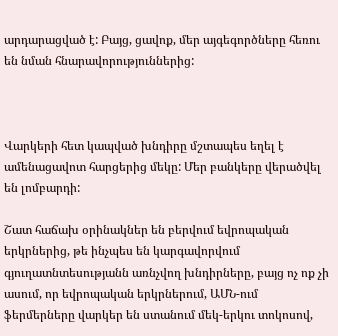արդարացված է: Բայց, ցավոք, մեր այգեգործները հեռու են նման հնարավորություններից:



Վարկերի հետ կապված խնդիրը մշտապես եղել է ամենացավոտ հարցերից մեկը: Մեր բանկերը վերածվել են լոմբարդի:

Շատ հաճախ օրինակներ են բերվում եվրոպական երկրներից, թե ինչպես են կարգավորվում գյուղատնտեսությանն առնչվող խնդիրները, բայց ոչ ոք չի ասում, որ եվրոպական երկրներում, ԱՄՆ-ում ֆերմերները վարկեր են ստանում մեկ-երկու տոկոսով,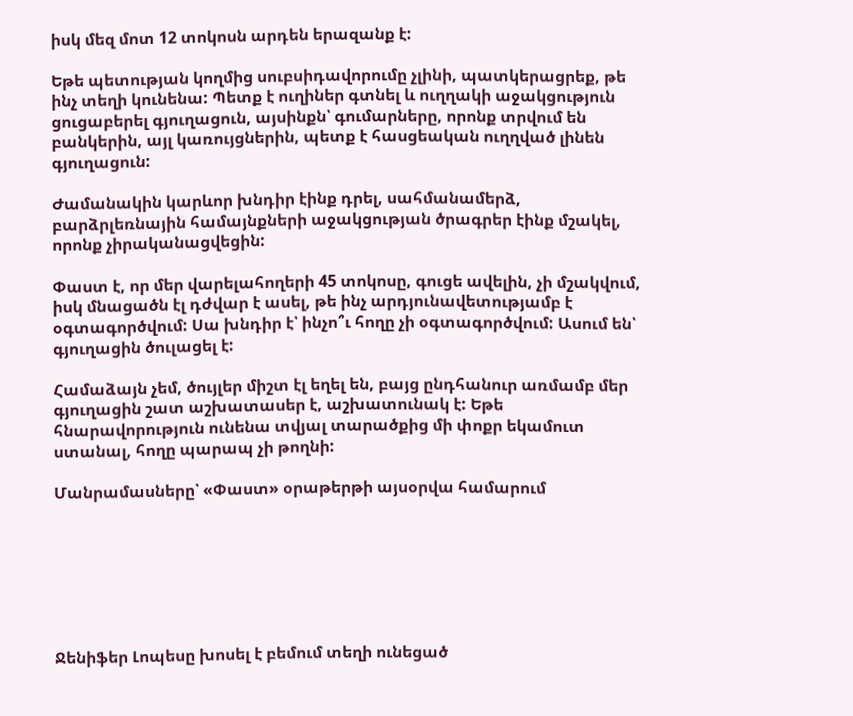իսկ մեզ մոտ 12 տոկոսն արդեն երազանք է:

Եթե պետության կողմից սուբսիդավորումը չլինի, պատկերացրեք, թե ինչ տեղի կունենա: Պետք է ուղիներ գտնել և ուղղակի աջակցություն ցուցաբերել գյուղացուն, այսինքն՝ գումարները, որոնք տրվում են բանկերին, այլ կառույցներին, պետք է հասցեական ուղղված լինեն գյուղացուն:

Ժամանակին կարևոր խնդիր էինք դրել, սահմանամերձ, բարձրլեռնային համայնքների աջակցության ծրագրեր էինք մշակել, որոնք չիրականացվեցին:

Փաստ է, որ մեր վարելահողերի 45 տոկոսը, գուցե ավելին, չի մշակվում, իսկ մնացածն էլ դժվար է ասել, թե ինչ արդյունավետությամբ է օգտագործվում: Սա խնդիր է՝ ինչո՞ւ հողը չի օգտագործվում: Ասում են՝ գյուղացին ծուլացել է:

Համաձայն չեմ, ծույլեր միշտ էլ եղել են, բայց ընդհանուր առմամբ մեր գյուղացին շատ աշխատասեր է, աշխատունակ է: Եթե հնարավորություն ունենա տվյալ տարածքից մի փոքր եկամուտ ստանալ, հողը պարապ չի թողնի:

Մանրամասները՝ «Փաստ» օրաթերթի այսօրվա համարում







Ջենիֆեր Լոպեսը խոսել է բեմում տեղի ունեցած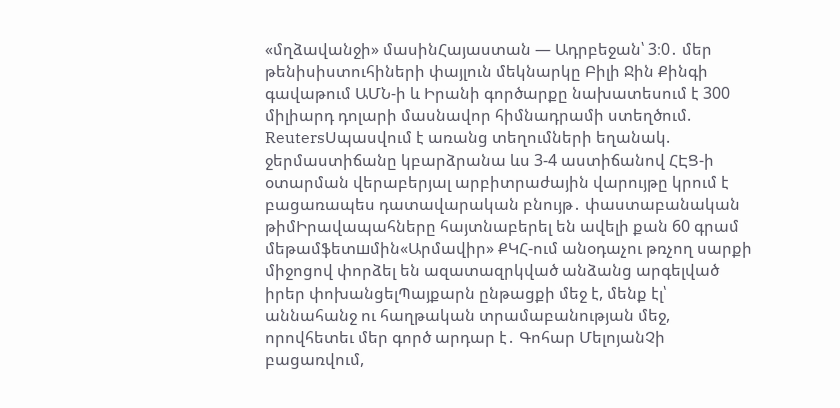«մղձավանջի» մասինՀայաստան — Ադրբեջան՝ 3։0․ մեր թենիսիստուհիների փայլուն մեկնարկը Բիլի Ջին Քինգի գավաթում ԱՄՆ-ի և Իրանի գործարքը նախատեսում է 300 միլիարդ դոլարի մասնավոր հիմնադրամի ստեղծում. ReutersՍպասվում է առանց տեղումների եղանակ. ջերմաստիճանը կբարձրանա ևս 3-4 աստիճանով ՀԷՑ-ի օտարման վերաբերյալ արբիտրաժային վարույթը կրում է բացառապես դատավարական բնույթ․ փաստաբանական թիմԻրավապահները հայտնաբերել են ավելի քան 60 գրամ մեթամֆետшմին«Արմավիր» ՔԿՀ-ում անօդաչու թռչող սարքի միջոցով փորձել են ազատազրկված անձանց արգելված իրեր փոխանցելՊայքարն ընթացքի մեջ է, մենք էլ՝ աննահանջ ու հաղթական տրամաբանության մեջ, որովհետեւ մեր գործ արդար է․ Գոհար ՄելոյանՉի բացառվում,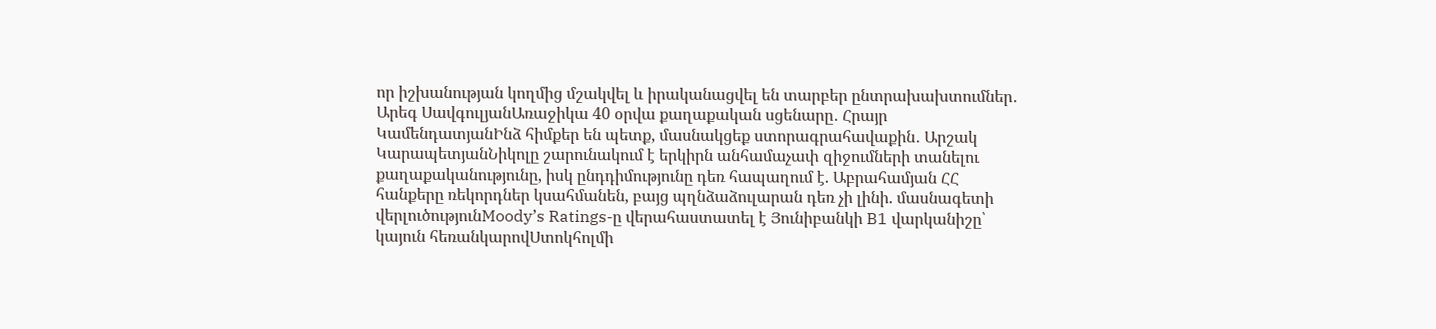որ իշխանության կողմից մշակվել և իրականացվել են տարբեր ընտրախախտումներ․ Արեգ ՍավգուլյանԱռաջիկա 40 օրվա քաղաքական սցենարը․ Հրայր ԿամենդատյանԻնձ հիմքեր են պետք, մասնակցեք ստորագրահավաքին․ Արշակ ԿարապետյանՆիկոլը շարունակում է երկիրն անհամաչափ զիջումների տանելու քաղաքականությունը, իսկ ընդդիմությունը դեռ հապաղում է. Աբրահամյան ՀՀ հանքերը ռեկորդներ կսահմանեն, բայց պղնձաձուլարան դեռ չի լինի. մասնագետի վերլուծությունMoody’s Ratings-ը վերահաստատել է Յունիբանկի B1 վարկանիշը՝ կայուն հեռանկարովՍտոկհոլմի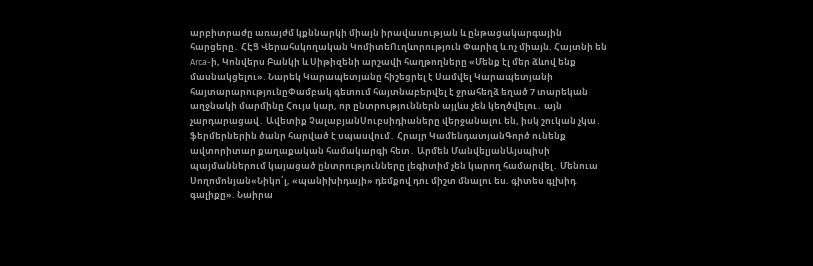արբիտրաժը առայժմ կքննարկի միայն իրավասության և ընթացակարգային հարցերը․ ՀԷՑ Վերահսկողական ԿոմիտեՈւղևորություն Փարիզ և ոչ միայն. Հայտնի են Arca-ի, Կոնվերս Բանկի և Սիթիզենի արշավի հաղթողները «Մենք էլ մեր ձևով ենք մասնակցելու». Նարեկ Կարապետյանը հիշեցրել է Սամվել Կարապետյանի հայտարարությունըՓամբակ գետում հայտնաբերվել է ջրահեղձ եղած 7 տարեկան աղջնակի մարմինը Հույս կար, որ ընտրություններն այլևս չեն կեղծվելու․ այն չարդարացավ․ Ավետիք ՉալաբյանՍուբսիդիաները վերջանալու են, իսկ շուկան չկա․ ֆերմերներին ծանր հարված է սպասվում․ Հրայր ԿամենդատյանԳործ ունենք ավտորիտար քաղաքական համակարգի հետ․ Արմեն ՄանվելյանԱյսպիսի պայմաններում կայացած ընտրությունները լեգիտիմ չեն կարող համարվել․ Մենուա Սողոմոնյան«Նիկո՛լ, «պանիխիդայի» դեմքով դու միշտ մնալու ես. գիտես գլխիդ գալիքը». Նաիրա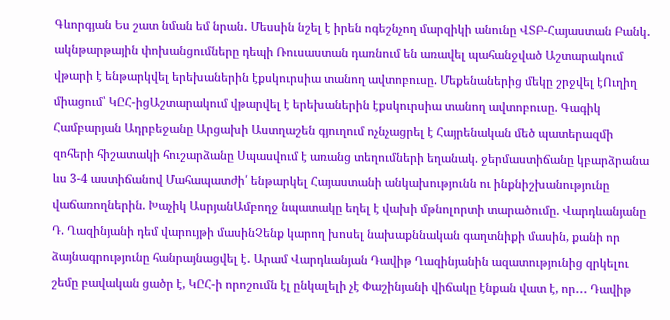Գևորգյան Ես շատ նման եմ նրան․ Մեսսին նշել է իրեն ոգեշնչող մարզիկի անունը ՎՏԲ-Հայաստան Բանկ․ ակնթարթային փոխանցումները դեպի Ռուսաստան դառնում են առավել պահանջված Աշտարակում վթարի է ենթարկվել երեխաներին էքսկուրսիա տանող ավտոբուսը. Մեքենաներից մեկը շրջվել էՈւղիղ միացում՝ ԿԸՀ-իցԱշտարակում վթարվել է երեխաներին էքսկուրսիա տանող ավտոբուսը. Գագիկ Համբարյան Ադրբեջանը Արցախի Աստղաշեն գյուղում ոչնչացրել է Հայրենական մեծ պատերազմի զոհերի հիշատակի հուշարձանը Սպասվում է առանց տեղումների եղանակ. ջերմաստիճանը կբարձրանա ևս 3-4 աստիճանով Մահապատժի՛ ենթարկել Հայաստանի անկախությունն ու ինքնիշխանությունը վաճառողներին. Խաչիկ ԱսրյանԱմբողջ նպատակը եղել է վախի մթնոլորտի տարածումը. Վարդևանյանը Դ. Ղազինյանի դեմ վարույթի մասինՉենք կարող խոսել նախաքննական գաղտնիքի մասին, քանի որ ձայնագրությունը հանրայնացվել է․ Արամ Վարդևանյան Դավիթ Ղազինյանին ազատությունից զրկելու շեմը բավական ցածր է, ԿԸՀ-ի որոշումն էլ ընկալելի չէ Փաշինյանի վիճակը էնքան վատ է, որ․․․ Դավիթ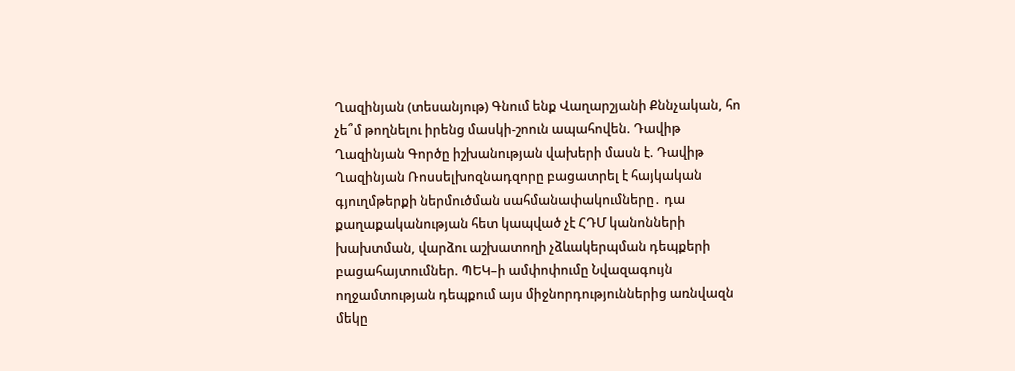Ղազինյան (տեսանյութ) Գնում ենք Վաղարշյանի Քննչական, հո չե՞մ թողնելու իրենց մասկի-շոուն ապահովեն. Դավիթ Ղազինյան Գործը իշխանության վախերի մասն է. Դավիթ Ղազինյան Ռոսսելխոզնադզորը բացատրել է հայկական գյուղմթերքի ներմուծման սահմանափակումները․ դա քաղաքականության հետ կապված չէ ՀԴՄ կանոնների խախտման, վարձու աշխատողի չձևակերպման դեպքերի բացահայտումներ. ՊԵԿ–ի ամփոփումը Նվազագույն ողջամտության դեպքում այս միջնորդություններից առնվազն մեկը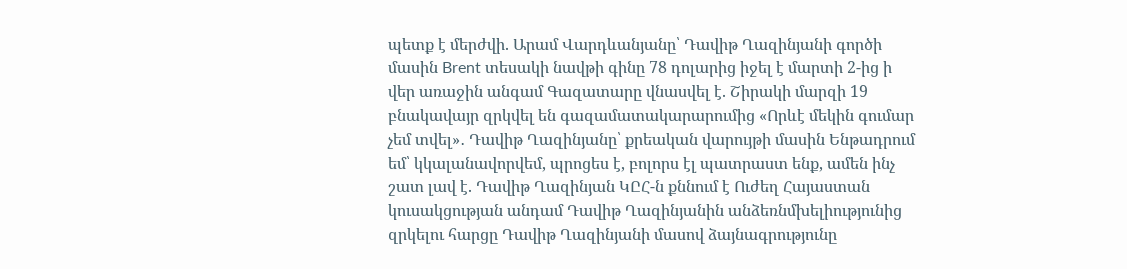պետք է մերժվի. Արամ Վարդևանյանը՝ Դավիթ Ղազինյանի գործի մասին Brent տեսակի նավթի գինը 78 դոլարից իջել է մարտի 2-ից ի վեր առաջին անգամ Գազատարը վնասվել է. Շիրակի մարզի 19 բնակավայր զրկվել են գազամատակարարումից «Որևէ մեկին գումար չեմ տվել»․ Դավիթ Ղազինյանը՝ քրեական վարույթի մասին Ենթադրում եմ՝ կկալանավորվեմ, պրոցես է, բոլորս էլ պատրաստ ենք, ամեն ինչ շատ լավ է. Դավիթ Ղազինյան ԿԸՀ-ն քննում է Ուժեղ Հայաստան կուսակցության անդամ Դավիթ Ղազինյանին անձեռնմխելիությունից զրկելու հարցը Դավիթ Ղազինյանի մասով ձայնագրությունը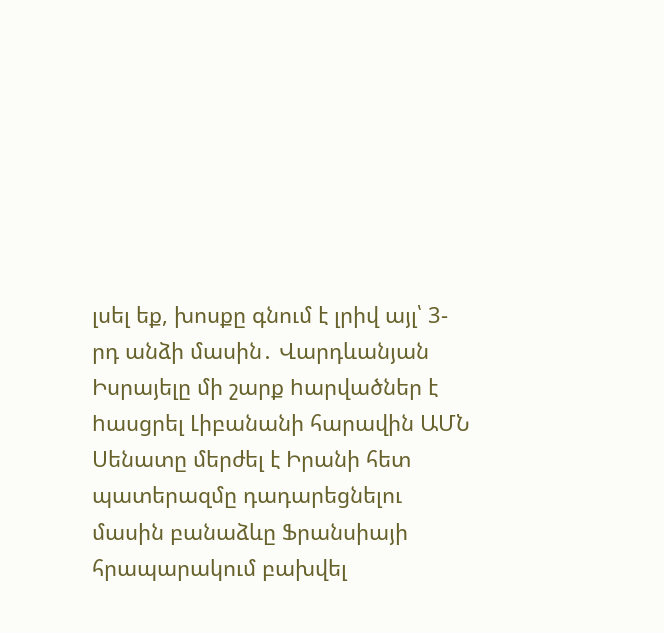լսել եք, խոսքը գնում է լրիվ այլ՝ 3-րդ անձի մասին․ Վարդևանյան Իսրայելը մի շարք hարվածներ է hասցրել Լիբանանի հարավին ԱՄՆ Սենատը մերժել է Իրանի հետ պատերազմը դադարեցնելու մասին բանաձևը Ֆրանսիայի հրապարակում բախվել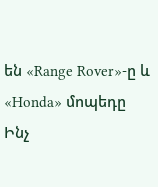են «Range Rover»-ը և «Honda» մոպեդը Ինչ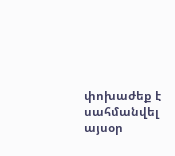փոխաժեք է սահմանվել այսօր